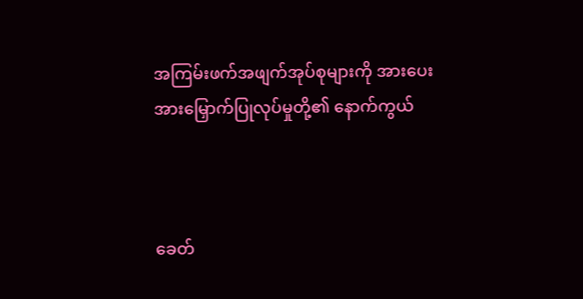အကြမ်းဖက်အဖျက်အုပ်စုများကို အားပေးအားမြှောက်ပြုလုပ်မှုတို့၏ နောက်ကွယ်



ခေတ်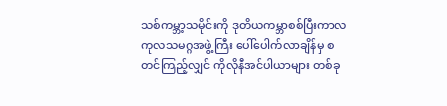သစ်ကမ္ဘာ့သမိုင်းကို ဒုတိယကမ္ဘာစစ်ပြီးကာလ ကုလသမဂ္ဂအဖွဲ့ကြီး ပေါ်ပေါက်လာချိန်မှ စတင်ကြည့်လျှင် ကိုလိုနီအင်ပါယာများ တစ်ခု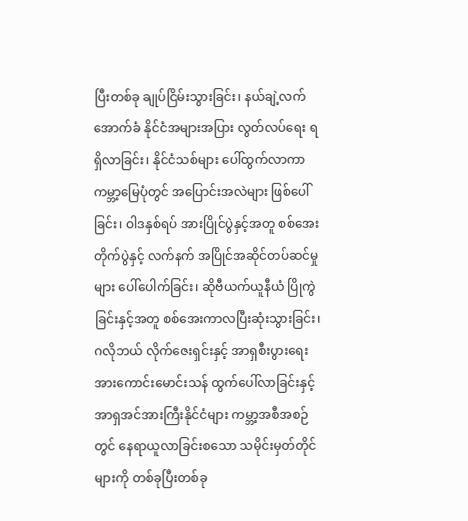ပြီးတစ်ခု ချုပ်ငြိမ်းသွားခြင်း၊ နယ်ချဲ့လက်အောက်ခံ နိုင်ငံအများအပြား လွတ်လပ်ရေး ရရှိလာခြင်း၊ နိုင်ငံသစ်များ ပေါ်ထွက်လာကာ ကမ္ဘာ့မြေပုံတွင် အပြောင်းအလဲများ ဖြစ်ပေါ်ခြင်း၊ ဝါဒနှစ်ရပ် အားပြိုင်ပွဲနှင့်အတူ စစ်အေးတိုက်ပွဲနှင့် လက်နက် အပြိုင်အဆိုင်တပ်ဆင်မှုများ ပေါ်ပေါက်ခြင်း၊ ဆိုဗီယက်ယူနီယံ ပြိုကွဲခြင်းနှင့်အတူ စစ်အေးကာလပြီးဆုံးသွားခြင်း၊ ဂလိုဘယ် လိုက်ဇေးရှင်းနှင့် အာရှစီးပွားရေး အားကောင်းမောင်းသန် ထွက်ပေါ်လာခြင်းနှင့် အာရှအင်အားကြီးနိုင်ငံများ ကမ္ဘာ့အစီအစဉ်တွင် နေရာယူလာခြင်းစသော သမိုင်းမှတ်တိုင်များကို တစ်ခုပြီးတစ်ခု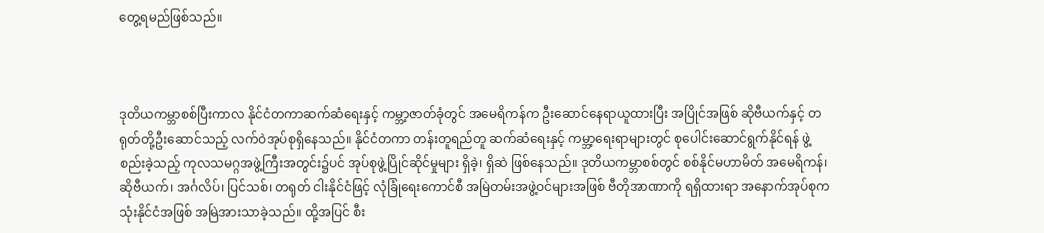တွေ့ရမည်ဖြစ်သည်။



ဒုတိယကမ္ဘာစစ်ပြီးကာလ နိုင်ငံတကာဆက်ဆံရေးနှင့် ကမ္ဘာ့ဇာတ်ခုံတွင် အမေရိကန်က ဦးဆောင်နေရာယူထားပြီး အပြိုင်အဖြစ် ဆိုဗီယက်နှင့် တရုတ်တို့ဦးဆောင်သည့် လက်ဝဲအုပ်စုရှိနေသည်။ နိုင်ငံတကာ တန်းတူရည်တူ ဆက်ဆံရေးနှင့် ကမ္ဘာ့ရေးရာများတွင် စုပေါင်းဆောင်ရွက်နိုင်ရန် ဖွဲ့စည်းခဲ့သည့် ကုလသမဂ္ဂအဖွဲ့ကြီးအတွင်း၌ပင် အုပ်စုဖွဲ့ပြိုင်ဆိုင်မှုများ ရှိခဲ့၊ ရှိဆဲ ဖြစ်နေသည်။ ဒုတိယကမ္ဘာစစ်တွင် စစ်နိုင်မဟာမိတ် အမေရိကန်၊ ဆိုဗီယက်၊ အင်္ဂလိပ်၊ ပြင်သစ်၊ တရုတ် ငါးနိုင်ငံဖြင့် လုံခြုံရေးကောင်စီ အမြဲတမ်းအဖွဲ့ဝင်များအဖြစ် ဗီတိုအာဏာကို ရရှိထားရာ အနောက်အုပ်စုက သုံးနိုင်ငံအဖြစ် အမြဲအားသာခဲ့သည်။ ထို့အပြင် စီး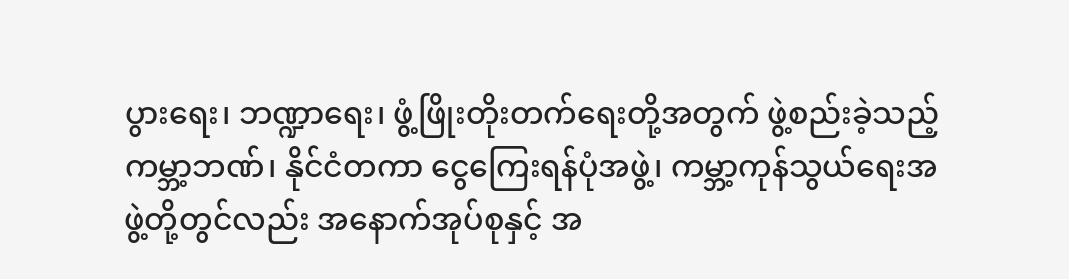ပွားရေး၊ ဘဏ္ဍာရေး၊ ဖွံ့ဖြိုးတိုးတက်ရေးတို့အတွက် ဖွဲ့စည်းခဲ့သည့် ကမ္ဘာ့ဘဏ်၊ နိုင်ငံတကာ ငွေကြေးရန်ပုံအဖွဲ့၊ ကမ္ဘာ့ကုန်သွယ်ရေးအဖွဲ့တို့တွင်လည်း အနောက်အုပ်စုနှင့် အ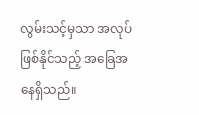လွမ်းသင့်မှသာ အလုပ်ဖြစ်နိုင်သည့် အခြေအနေရှိသည်။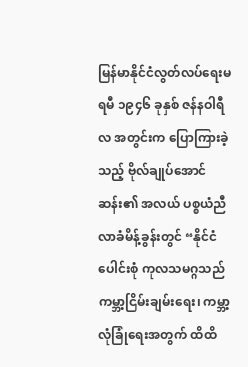မြန်မာနိုင်ငံလွတ်လပ်ရေးမရမီ ၁၉၄၆ ခုနှစ် ဇန်နဝါရီလ အတွင်းက ပြောကြားခဲ့သည့် ဗိုလ်ချုပ်အောင်ဆန်း၏ အလယ် ပစ္စယံညီလာခံမိန့်ခွန်းတွင် “နိုင်ငံပေါင်းစုံ ကုလသမဂ္ဂသည် ကမ္ဘာ့ငြိမ်းချမ်းရေး၊ ကမ္ဘာ့လုံခြုံရေးအတွက် ထိထိ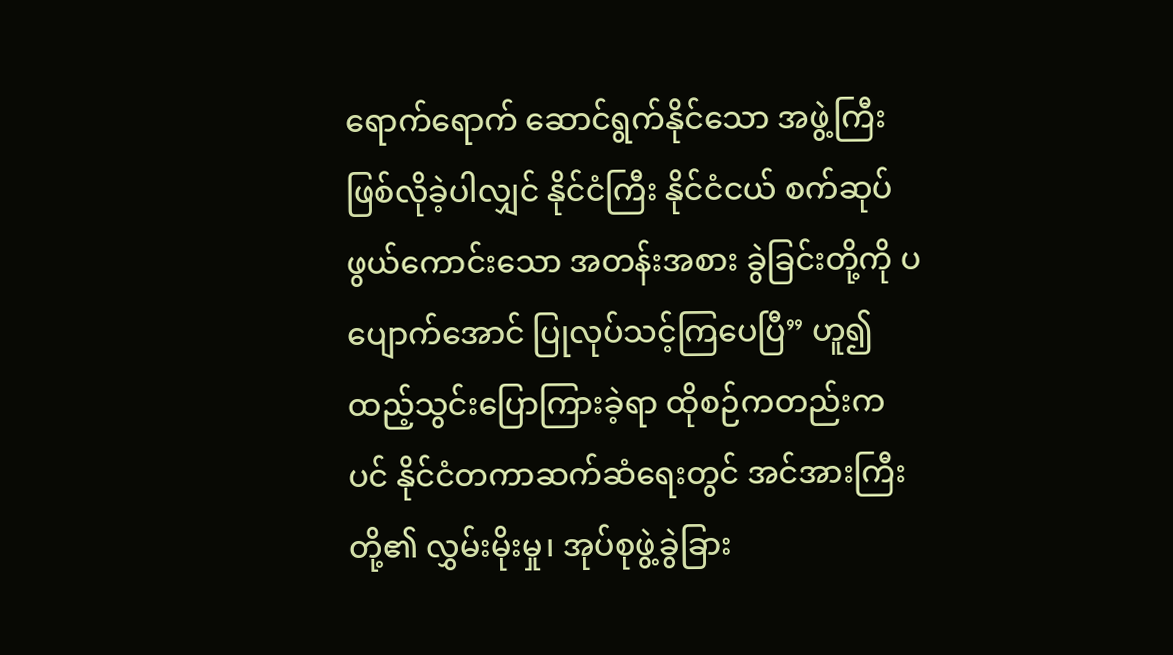ရောက်ရောက် ဆောင်ရွက်နိုင်သော အဖွဲ့ကြီးဖြစ်လိုခဲ့ပါလျှင် နိုင်ငံကြီး နိုင်ငံငယ် စက်ဆုပ်ဖွယ်ကောင်းသော အတန်းအစား ခွဲခြင်းတို့ကို ပပျောက်အောင် ပြုလုပ်သင့်ကြပေပြီ” ဟူ၍ ထည့်သွင်းပြောကြားခဲ့ရာ ထိုစဉ်ကတည်းကပင် နိုင်ငံတကာဆက်ဆံရေးတွင် အင်အားကြီးတို့၏ လွှမ်းမိုးမှု၊ အုပ်စုဖွဲ့ခွဲခြား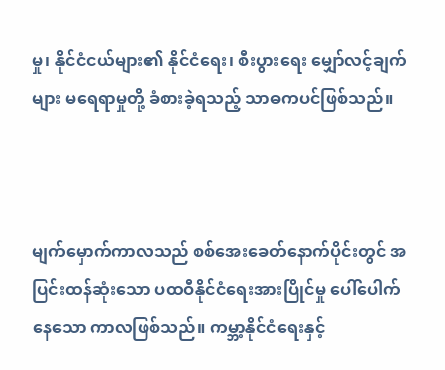မှု၊ နိုင်ငံငယ်များ၏ နိုင်ငံရေး၊ စီးပွားရေး မျှော်လင့်ချက်များ မရေရာမှုတို့ ခံစားခဲ့ရသည့် သာဓကပင်ဖြစ်သည်။



မျက်မှောက်ကာလသည် စစ်အေးခေတ်နောက်ပိုင်းတွင် အပြင်းထန်ဆုံးသော ပထဝီနိုင်ငံရေးအားပြိုင်မှု ပေါ်ပေါက်နေသော ကာလဖြစ်သည်။ ကမ္ဘာ့နိုင်ငံရေးနှင့်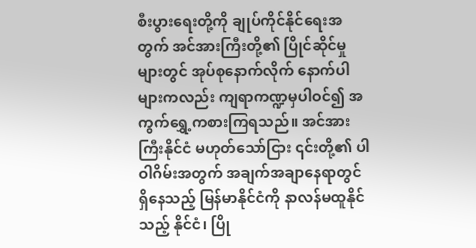စီးပွားရေးတို့ကို ချုပ်ကိုင်နိုင်ရေးအတွက် အင်အားကြီးတို့၏ ပြိုင်ဆိုင်မှုများတွင် အုပ်စုနောက်လိုက် နောက်ပါများကလည်း ကျရာကဏ္ဍမှပါဝင်၍ အကွက်ရွှေ့ကစားကြရသည်။ အင်အားကြီးနိုင်ငံ မဟုတ်သော်ငြား ၎င်းတို့၏ ပါဝါဂိမ်းအတွက် အချက်အချာနေရာတွင် ရှိနေသည့် မြန်မာနိုင်ငံကို နာလန်မထူနိုင်သည့် နိုင်ငံ၊ ပြို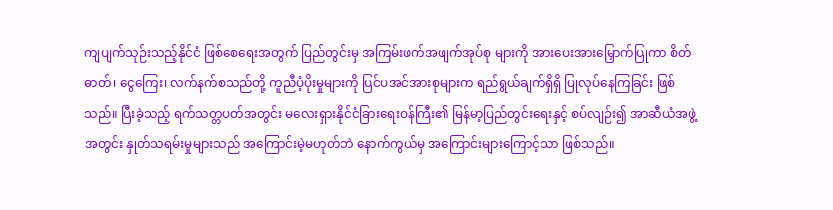ကျပျက်သုဉ်းသည့်နိုင်ငံ ဖြစ်စေရေးအတွက် ပြည်တွင်းမှ အကြမ်းဖက်အဖျက်အုပ်စု များကို အားပေးအားမြှောက်ပြုကာ စိတ်ဓာတ်၊ ငွေကြေး၊ လက်နက်စသည်တို့ ကူညီပံ့ပိုးမှုများကို ပြင်ပအင်အားစုများက ရည်ရွယ်ချက်ရှိရှိ ပြုလုပ်နေကြခြင်း ဖြစ်သည်။ ပြီးခဲ့သည့် ရက်သတ္တပတ်အတွင်း မလေးရှားနိုင်ငံခြားရေးဝန်ကြီး၏ မြန်မာ့ပြည်တွင်းရေးနှင့် စပ်လျဉ်း၍ အာဆီယံအဖွဲ့အတွင်း နှုတ်သရမ်းမှုများသည် အကြောင်းမဲ့မဟုတ်ဘဲ နောက်ကွယ်မှ အကြောင်းများကြောင့်သာ ဖြစ်သည်။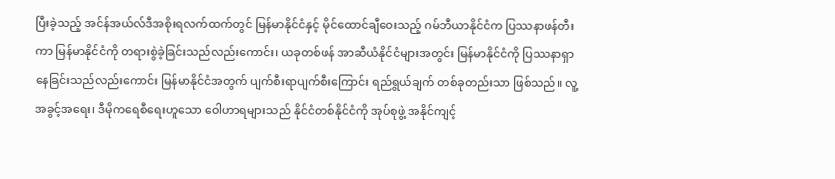ပြီးခဲ့သည့် အင်န်အယ်လ်ဒီအစိုးရလက်ထက်တွင် မြန်မာနိုင်ငံနှင့် မိုင်ထောင်ချီဝေးသည့် ဂမ်ဘီယာနိုင်ငံက ပြဿနာဖန်တီးကာ မြန်မာနိုင်ငံကို တရားစွဲခဲ့ခြင်းသည်လည်းကောင်း၊ ယခုတစ်ဖန် အာဆီယံနိုင်ငံများအတွင်း မြန်မာနိုင်ငံကို ပြဿနာရှာနေခြင်းသည်လည်းကောင်း မြန်မာနိုင်ငံအတွက် ပျက်စီးရာပျက်စီးကြောင်း ရည်ရွယ်ချက် တစ်ခုတည်းသာ ဖြစ်သည်။ လူ့အခွင့်အရေး၊ ဒီမိုကရေစီရေးဟူသော ဝေါဟာရများသည် နိုင်ငံတစ်နိုင်ငံကို အုပ်စုဖွဲ့ အနိုင်ကျင့်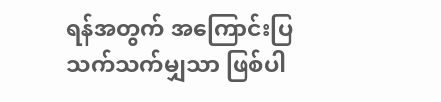ရန်အတွက် အကြောင်းပြ သက်သက်မျှသာ ဖြစ်ပါ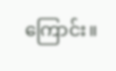ကြောင်း။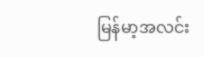မြန်မာ့အလင်း